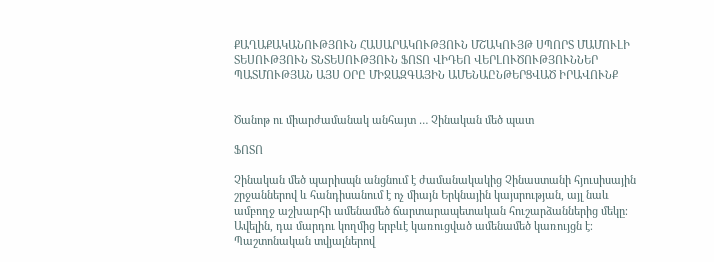ՔԱՂԱՔԱԿԱՆՈՒԹՅՈՒՆ ՀԱՍԱՐԱԿՈՒԹՅՈՒՆ ՄՇԱԿՈՒՅԹ ՍՊՈՐՏ ՄԱՄՈՒԼԻ ՏԵՍՈՒԹՅՈՒՆ ՏՆՏԵՍՈՒԹՅՈՒՆ ՖՈՏՈ ՎԻԴԵՈ ՎԵՐԼՈՒԾՈՒԹՅՈՒՆՆԵՐ ՊԱՏՄՈՒԹՅԱՆ ԱՅՍ ՕՐԸ ՄԻՋԱԶԳԱՅԻՆ ԱՄԵՆԱԸՆԹԵՐՑՎԱԾ ԻՐԱՎՈՒՆՔ


Ծանոթ ու միարժամանակ անհայտ … Չինական մեծ պատ

ՖՈՏՈ

Չինական մեծ պարիսպն անցնում է ժամանակակից Չինաստանի հյուսիսային շրջաններով և հանդիսանում է ոչ միայն Երկնային կայսրության, այլ նաև ամբողջ աշխարհի ամենամեծ ճարտարապետական հուշարձաններից մեկը։ Ավելին, դա մարդու կողմից երբևէ կառուցված ամենամեծ կառույցն է։ Պաշտոնական տվյալներով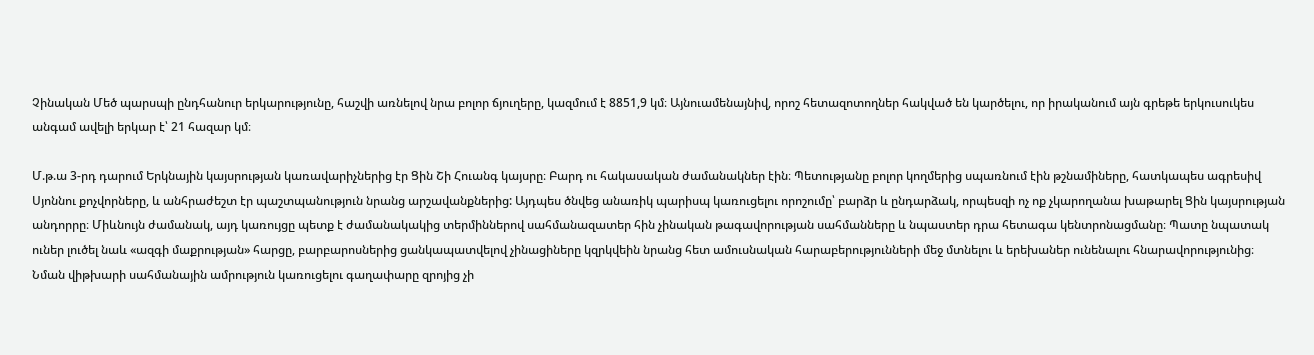Չինական Մեծ պարսպի ընդհանուր երկարությունը, հաշվի առնելով նրա բոլոր ճյուղերը, կազմում է 8851,9 կմ։ Այնուամենայնիվ, որոշ հետազոտողներ հակված են կարծելու, որ իրականում այն գրեթե երկուսուկես անգամ ավելի երկար է՝ 21 հազար կմ։

Մ.թ.ա 3-րդ դարում Երկնային կայսրության կառավարիչներից էր Ցին Շի Հուանգ կայսրը։ Բարդ ու հակասական ժամանակներ էին։ Պետությանը բոլոր կողմերից սպառնում էին թշնամիները, հատկապես ագրեսիվ Սյոննու քոչվորները, և անհրաժեշտ էր պաշտպանություն նրանց արշավանքներից: Այդպես ծնվեց անառիկ պարիսպ կառուցելու որոշումը՝ բարձր և ընդարձակ, որպեսզի ոչ ոք չկարողանա խաթարել Ցին կայսրության անդորրը։ Միևնույն ժամանակ, այդ կառույցը պետք է ժամանակակից տերմիններով սահմանազատեր հին չինական թագավորության սահմանները և նպաստեր դրա հետագա կենտրոնացմանը։ Պատը նպատակ ուներ լուծել նաև «ազգի մաքրության» հարցը, բարբարոսներից ցանկապատվելով չինացիները կզրկվեին նրանց հետ ամուսնական հարաբերությունների մեջ մտնելու և երեխաներ ունենալու հնարավորությունից։
Նման վիթխարի սահմանային ամրություն կառուցելու գաղափարը զրոյից չի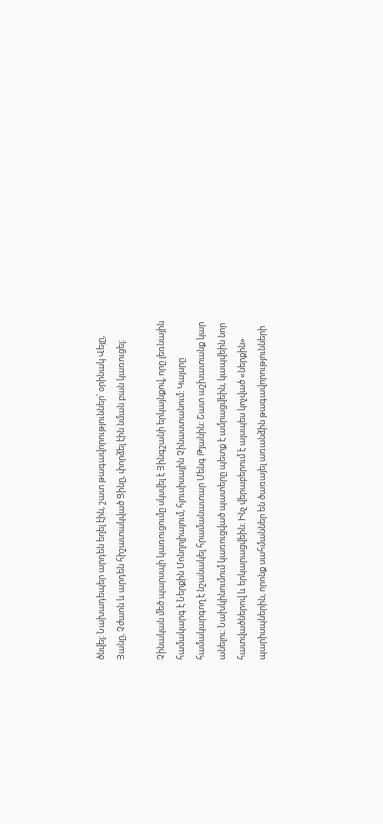ծնվել: Նախադեպեր արդեն եղել էին, շատ թագավորություններ՝ օրինակ Վեյը, Յանը, Չժաոն և արդեն հիշատակված Ցինը, փորձել էին նման բան կառուցել։

Չինական մեծ պարսպի կառուցումը սկսվել է Յինգշանի երկայնքով, որը լեռնային համակարգ է Ներքին Մոնղոլիայում, հյուսիսային Չինաստանում: Կայսրը համակարգող է նշանակել հրամանատար Մենգ Թյանին։ Շատ աշխատանք կար անելու։ Նախկինումում կառուցված պատերը պետք է ամրացվեին, կապվեին նոր հատվածներով և երկարացվեին։ Ինչ վերաբերում է այսպես կոչված «ներքին» պարիսպներին, որոնք սահմաններ են ծառայել առանձին թագավորությունների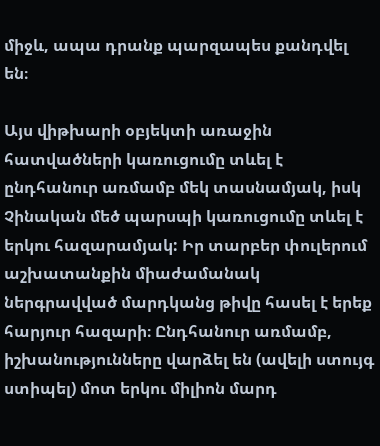միջև, ապա դրանք պարզապես քանդվել են։

Այս վիթխարի օբյեկտի առաջին հատվածների կառուցումը տևել է ընդհանուր առմամբ մեկ տասնամյակ, իսկ Չինական մեծ պարսպի կառուցումը տևել է երկու հազարամյակ: Իր տարբեր փուլերում աշխատանքին միաժամանակ ներգրավված մարդկանց թիվը հասել է երեք հարյուր հազարի։ Ընդհանուր առմամբ, իշխանությունները վարձել են (ավելի ստույգ ստիպել) մոտ երկու միլիոն մարդ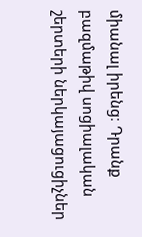միանալ իրենց։ Դրանք բազմաթիվ սոցիալական շերտերի ներկայացուցիչներ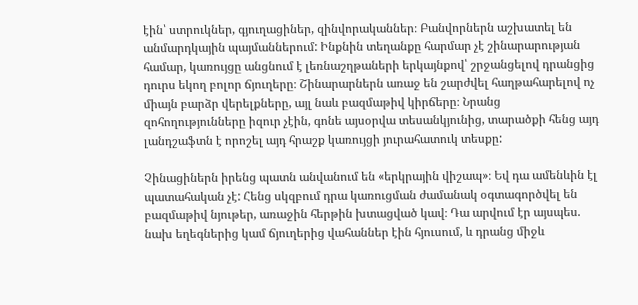էին՝ ստրուկներ, գյուղացիներ, զինվորականներ։ Բանվորներն աշխատել են անմարդկային պայմաններում: Ինքնին տեղանքը հարմար չէ շինարարության  համար, կառույցը անցնում է լեռնաշղթաների երկայնքով՝ շրջանցելով դրանցից դուրս եկող բոլոր ճյուղերը։ Շինարարներն առաջ են շարժվել հաղթահարելով ոչ միայն բարձր վերելքները, այլ նաև բազմաթիվ կիրճերը։ Նրանց զոհողությունները իզուր չէին, գոնե այսօրվա տեսանկյունից, տարածքի հենց այդ լանդշաֆտն է որոշել այդ հրաշք կառույցի յուրահատուկ տեսքը:

Չինացիներն իրենց պատն անվանում են «երկրային վիշապ»։ Եվ դա ամենևին էլ պատահական չէ: Հենց սկզբում դրա կառուցման ժամանակ օգտագործվել են բազմաթիվ նյութեր, առաջին հերթին խտացված կավ։ Դա արվում էր այսպես. նախ եղեգներից կամ ճյուղերից վահաններ էին հյուսում, և դրանց միջև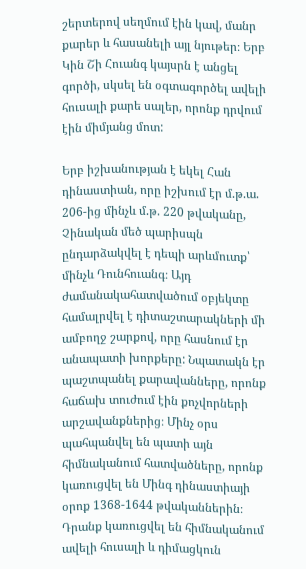շերտերով սեղմում էին կավ, մանր քարեր և հասանելի այլ նյութեր։ Երբ Կին Շի Հուանգ կայսրն է անցել գործի, սկսել են օգտագործել ավելի հուսալի քարե սալեր, որոնք դրվում էին միմյանց մոտ:

Երբ իշխանության է եկել Հան դինաստիան, որը իշխում էր մ.թ.ա. 206-ից մինչև մ.թ. 220 թվականը, Չինական մեծ պարիսպն ընդարձակվել է դեպի արևմուտք՝ մինչև Դունհուանգ։ Այդ ժամանակահատվածում օբյեկտը համալրվել է դիտաշտարակների մի ամբողջ շարքով, որը հասնում էր անապատի խորքերը: Նպատակն էր պաշտպանել քարավանները, որոնք հաճախ տուժում էին քոչվորների արշավանքներից։ Մինչ օրս  պահպանվել են պատի այն հիմնականում հատվածները, որոնք կառուցվել են Մինգ դինաստիայի օրոք 1368-1644 թվականներին։ Դրանք կառուցվել են հիմնականում ավելի հուսալի և դիմացկուն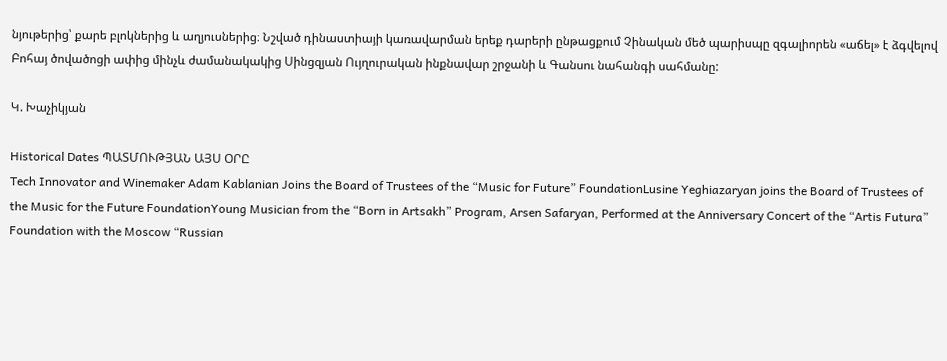նյութերից՝ քարե բլոկներից և աղյուսներից։ Նշված դինաստիայի կառավարման երեք դարերի ընթացքում Չինական մեծ պարիսպը զգալիորեն «աճել» է ձգվելով Բոհայ ծովածոցի ափից մինչև ժամանակակից Սինցզյան Ույղուրական ինքնավար շրջանի և Գանսու նահանգի սահմանը:

Կ. Խաչիկյան

Historical Dates ՊԱՏՄՈՒԹՅԱՆ ԱՅՍ ՕՐԸ
Tech Innovator and Winemaker Adam Kablanian Joins the Board of Trustees of the “Music for Future” FoundationLusine Yeghiazaryan joins the Board of Trustees of the Music for the Future FoundationYoung Musician from the “Born in Artsakh” Program, Arsen Safaryan, Performed at the Anniversary Concert of the “Artis Futura” Foundation with the Moscow “Russian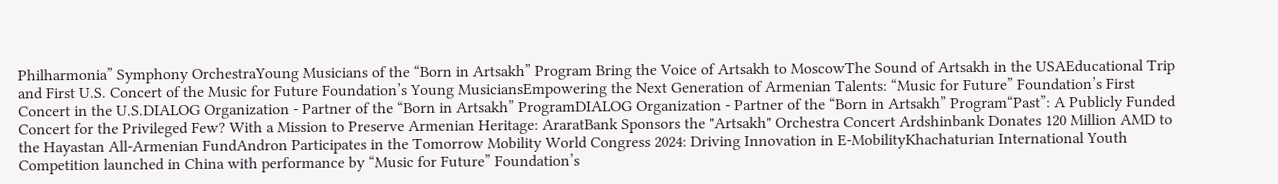Philharmonia” Symphony OrchestraYoung Musicians of the “Born in Artsakh” Program Bring the Voice of Artsakh to MoscowThe Sound of Artsakh in the USAEducational Trip and First U.S. Concert of the Music for Future Foundation’s Young MusiciansEmpowering the Next Generation of Armenian Talents: “Music for Future” Foundation’s First Concert in the U.S.DIALOG Organization - Partner of the “Born in Artsakh” ProgramDIALOG Organization - Partner of the “Born in Artsakh” Program“Past”: A Publicly Funded Concert for the Privileged Few? With a Mission to Preserve Armenian Heritage: AraratBank Sponsors the "Artsakh" Orchestra Concert Ardshinbank Donates 120 Million AMD to the Hayastan All-Armenian FundAndron Participates in the Tomorrow Mobility World Congress 2024: Driving Innovation in E-MobilityKhachaturian International Youth Competition launched in China with performance by “Music for Future” Foundation’s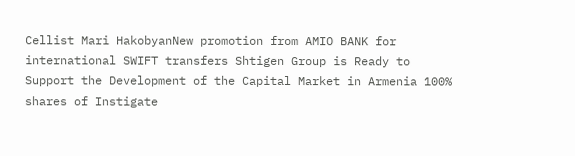Cellist Mari HakobyanNew promotion from AMIO BANK for international SWIFT transfers Shtigen Group is Ready to Support the Development of the Capital Market in Armenia 100% shares of Instigate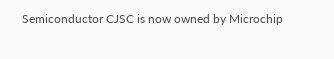Semiconductor CJSC is now owned by Microchip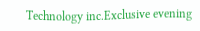Technology inc.Exclusive evening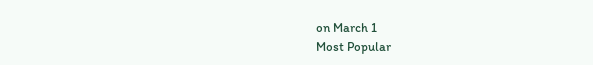on March 1
Most Popular